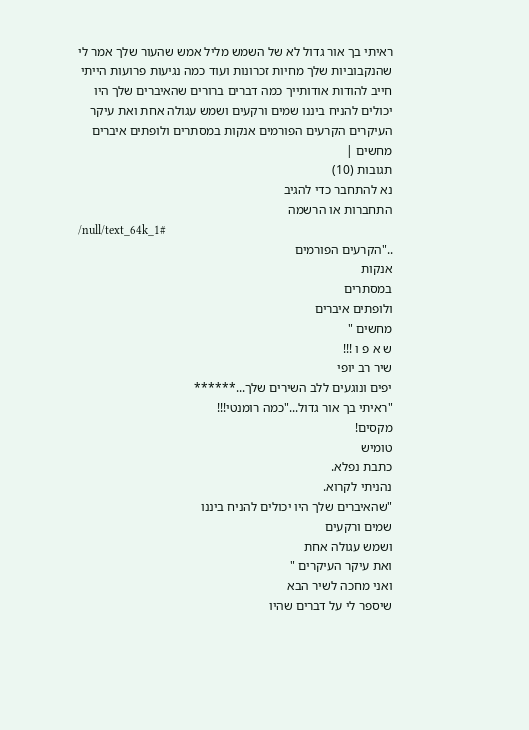ראיתי בך אור גדול לא של השמש מליל אמש שהעור שלך אמר לי שהנקבוביות שלך מחיות זכרונות ועוד כמה נגיעות פרועות הייתי חייב להודות אודותייך כמה דברים ברורים שהאיברים שלך היו יכולים להניח ביננו שמים ורקעים ושמש עגולה אחת ואת עיקר העיקרים הקרעים הפורמים אנקות במסתרים ולופתים איברים מחשים |
תגובות (10)
נא להתחבר כדי להגיב
התחברות או הרשמה
/null/text_64k_1#
.."הקרעים הפורמים
אנקות
במסתרים
ולופתים איברים
מחשים "
ש א פ ו !!!
שיר רב יופי
יפים ונוגעים ללב השירים שלך...******
"ראיתי בך אור גדול..."כמה רומנטי!!!
מקסים!
טומיש
כתבת נפלא.
נהניתי לקרוא.
"שהאיברים שלך היו יכולים להניח ביננו
שמים ורקעים
ושמש עגולה אחת
ואת עיקר העיקרים "
ואני מחכה לשיר הבא
שיספר לי על דברים שהיו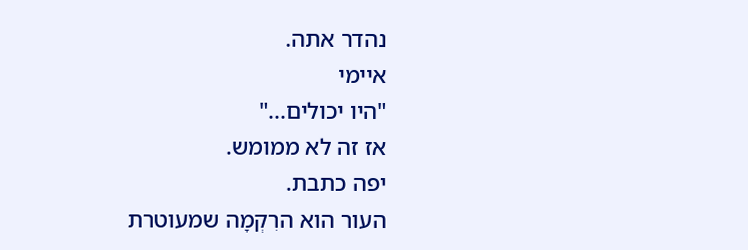נהדר אתה.
איימי
"היו יכולים..."
אז זה לא ממומש.
יפה כתבת.
העור הוא הרִקְמָה שמעוטרת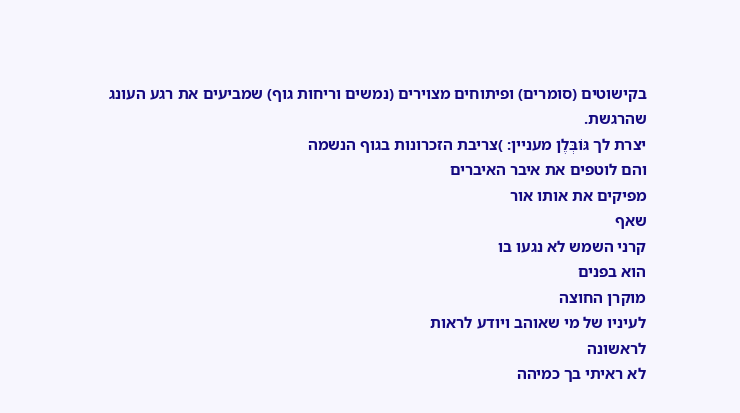בקישוטים (סומרים) ופיתוחים מצוירים (נמשים וריחות גוף) שמביעים את רגע העונג שהרגשת.
יצרת לך גּוֹבְּלֶן מעניין: )צריבת הזכרונות בגוף הנשמה
והם לוטפים את איבר האיברים
מפיקים את אותו אור
שאף
קרני השמש לא נגעו בו
הוא בפנים
מוקרן החוצה
לעיניו של מי שאוהב ויודע לראות
לראשונה
לא ראיתי בך כמיהה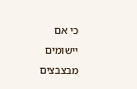כי אם יישומים מבצבצים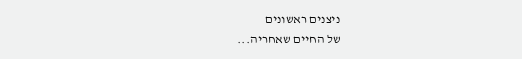ניצנים ראשונים
של החיים שאחריה...